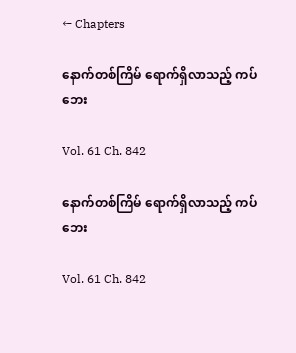← Chapters

နောက်တစ်ကြိမ် ရောက်ရှိလာသည့် ကပ်ဘေး

Vol. 61 Ch. 842

နောက်တစ်ကြိမ် ရောက်ရှိလာသည့် ကပ်ဘေး

Vol. 61 Ch. 842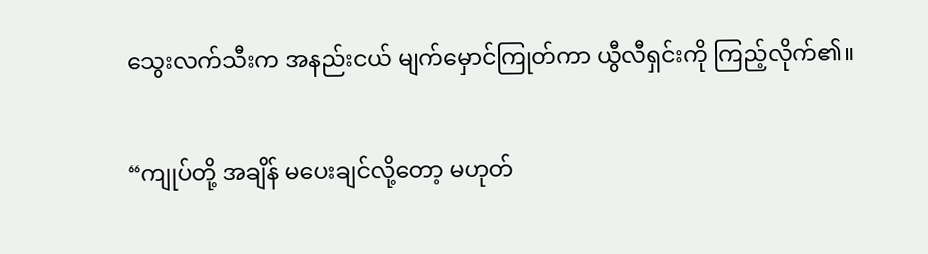သွေးလက်သီးက အနည်းငယ် မျက်မှောင်ကြုတ်ကာ ယွီလီရှင်းကို ကြည့်လိုက်၏။

“ကျုပ်တို့ အချိန် မပေးချင်လို့တော့ မဟုတ်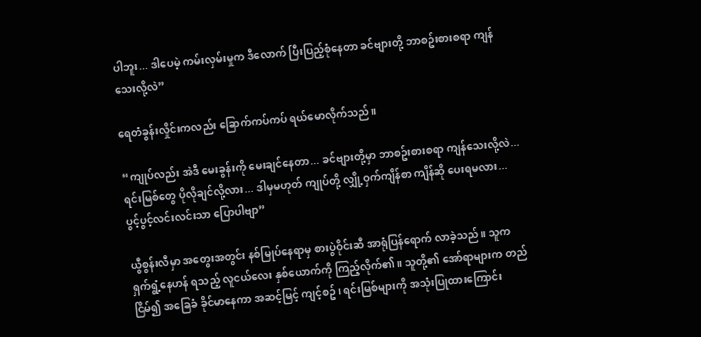ပါဘူး... ဒါပေမဲ့ ကမ်းလှမ်းမှုက ဒီလောက် ပြီးပြည့်စုံနေတာ ခင်ဗျားတို့ ဘာစဥ်းစားစရာ ကျန်သေးလို့လဲ”

ရေတံခွန်းလှိုင်းကလည်း ခြောက်ကပ်ကပ် ရယ်မောလိုက်သည်။

“ကျုပ်လည်း အဲဒီ မေးခွန်းကို မေးချင်နေတာ... ခင်ဗျားတို့မှာ ဘာစဥ်းစားစရာ ကျန်သေးလို့လဲ... ရင်းမြစ်တွေ ပိုလိုချင်လို့လား... ဒါမှမဟုတ် ကျုပ်တို့ လျှို့ဝှက်ကျိန်စာ ကျိန်ဆို ပေးရမလား... ပွင့်ပွင့်လင်းလင်းသာ ပြောပါဗျာ”

ယွီစွန်းလီမှာ အတွေးအတွင်း နစ်မြုပ်နေရာမှ စားပွဲဝိုင်းဆီ အာရုံပြန်ရောက် လာခဲ့သည်။ သူက ရှက်ရွံ့နေဟန် ရသည့် လူငယ်လေး နှစ်ယောက်ကို ကြည့်လိုက်၏။ သူတို့၏ အော်ရာများက တည်ငြိမ်၍ အခြေခံ ခိုင်မာနေကာ အဆင့်မြင့် ကျင့်စဥ်၊ ရင်းမြစ်များကို အသုံးပြုထားကြောင်း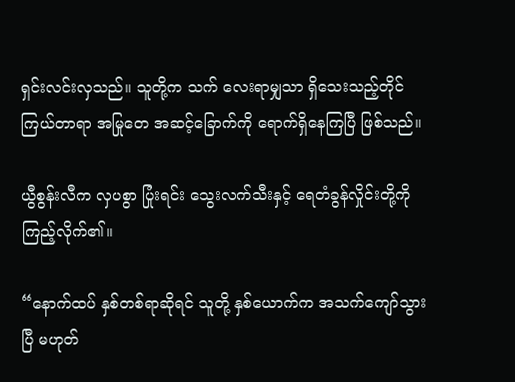ရှင်းလင်းလှသည်။ သူတို့က သက် လေးရာမျှသာ ရှိသေးသည့်တိုင် ကြယ်တာရာ အမြုတေ အဆင့်ခြောက်ကို ရောက်ရှိနေကြပြီ ဖြစ်သည်။

ယွီစွန်းလီက လှပစွာ ပြုံးရင်း သွေးလက်သီးနှင့် ရေတံခွန်လှိုင်းတို့ကို ကြည့်လိုက်၏။

“နောက်ထပ် နှစ်တစ်ရာဆိုရင် သူတို့ နှစ်ယောက်က အသက်ကျော်သွားပြီ မဟုတ်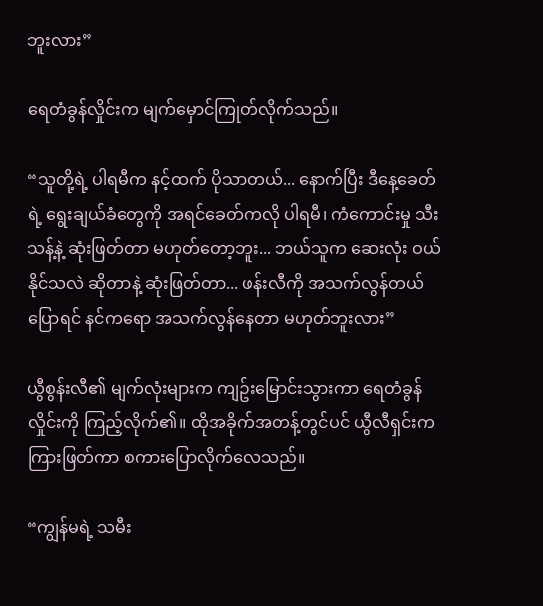ဘူးလား”

ရေတံခွန်လှိုင်းက မျက်မှောင်ကြုတ်လိုက်သည်။

“သူတို့ရဲ့ ပါရမီက နင့်ထက် ပိုသာတယ်... နောက်ပြီး ဒီနေ့ခေတ်ရဲ့ ရွေးချယ်ခံတွေကို အရင်ခေတ်ကလို ပါရမီ၊ ကံကောင်းမှု သီးသန့်နဲ့ ဆုံးဖြတ်တာ မဟုတ်တော့ဘူး... ဘယ်သူက ဆေးလုံး ဝယ်နိုင်သလဲ ဆိုတာနဲ့ ဆုံးဖြတ်တာ... ဖန်းလီကို အသက်လွန်တယ် ပြောရင် နင်ကရော အသက်လွန်နေတာ မဟုတ်ဘူးလား”

ယွီစွန်းလီ၏ မျက်လုံးများက ကျဥ်းမြောင်းသွားကာ ရေတံခွန်လှိုင်းကို ကြည့်လိုက်၏။ ထိုအခိုက်အတန့်တွင်ပင် ယွီလီရှင်းက ကြားဖြတ်ကာ စကားပြောလိုက်လေသည်။

“ကျွန်မရဲ့ သမီး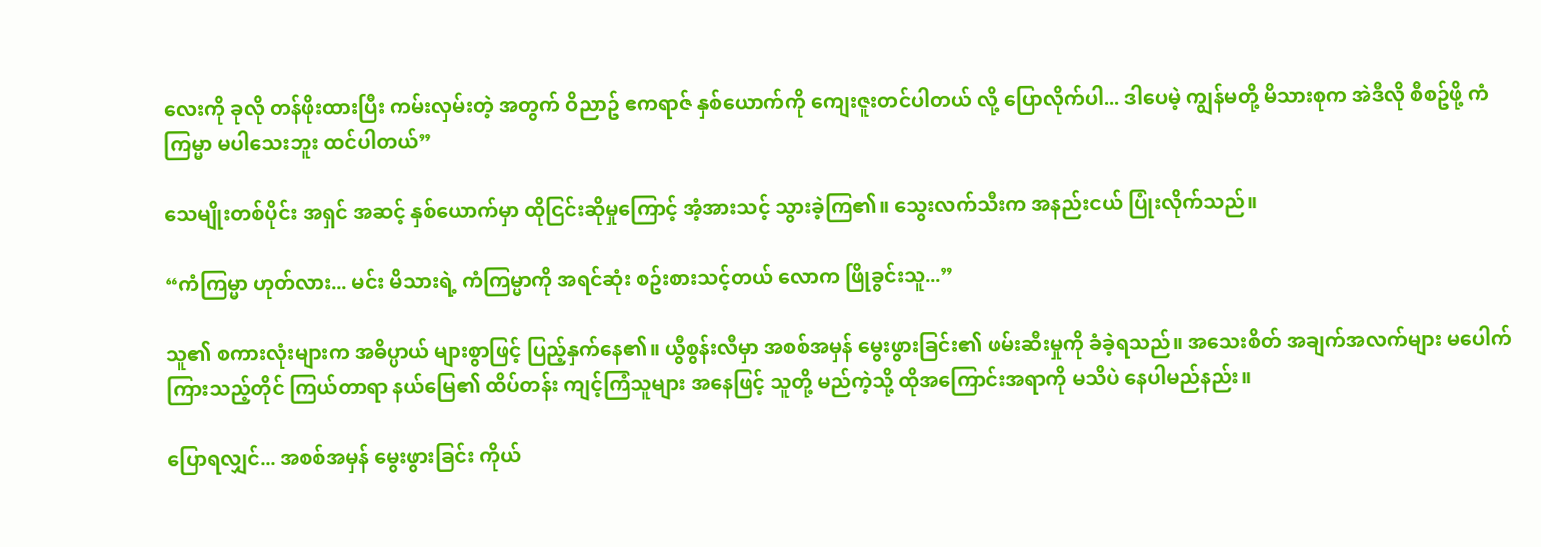လေးကို ခုလို တန်ဖိုးထားပြီး ကမ်းလှမ်းတဲ့ အတွက် ဝိညာဥ် ဧကရာဇ် နှစ်ယောက်ကို ကျေးဇူးတင်ပါတယ် လို့ ပြောလိုက်ပါ... ဒါပေမဲ့ ကျွန်မတို့ မိသားစုက အဲဒီလို စီစဥ်ဖို့ ကံကြမ္မာ မပါသေးဘူး ထင်ပါတယ်”

သေမျိုးတစ်ပိုင်း အရှင် အဆင့် နှစ်ယောက်မှာ ထိုငြင်းဆိုမှုကြောင့် အံ့အားသင့် သွားခဲ့ကြ၏။ သွေးလက်သီးက အနည်းငယ် ပြုံးလိုက်သည်။

“ကံကြမ္မာ ဟုတ်လား... မင်း မိသားရဲ့ ကံကြမ္မာကို အရင်ဆုံး စဥ်းစားသင့်တယ် လောက ဖြိုခွင်းသူ...”

သူ၏ စကားလုံးများက အဓိပ္ပာယ် များစွာဖြင့် ပြည့်နှက်နေ၏။ ယွီစွန်းလီမှာ အစစ်အမှန် မွေးဖွားခြင်း၏ ဖမ်းဆီးမှုကို ခံခဲ့ရသည်။ အသေးစိတ် အချက်အလက်များ မပေါက်ကြားသည့်တိုင် ကြယ်တာရာ နယ်မြေ၏ ထိပ်တန်း ကျင့်ကြံသူများ အနေဖြင့် သူတို့ မည်ကဲ့သို့ ထိုအကြောင်းအရာကို မသိပဲ နေပါမည်နည်း။

ပြောရလျှင်... အစစ်အမှန် မွေးဖွားခြင်း ကိုယ်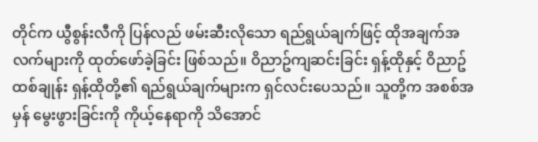တိုင်က ယွီစွန်းလီကို ပြန်လည် ဖမ်းဆီးလိုသော ရည်ရွယ်ချက်ဖြင့် ထိုအချက်အလက်များကို ထုတ်ဖော်ခဲ့ခြင်း ဖြစ်သည်။ ဝိညာဥ်ကျဆင်းခြင်း ရှန့်ထိုနှင့် ဝိညာဥ် ထစ်ချုန်း ရှန့်ထိုတို့၏ ရည်ရွယ်ချက်များက ရှင်လင်းပေသည်။ သူတို့က အစစ်အမှန် မွေးဖွားခြင်းကို ကိုယ့်နေရာကို သိအောင်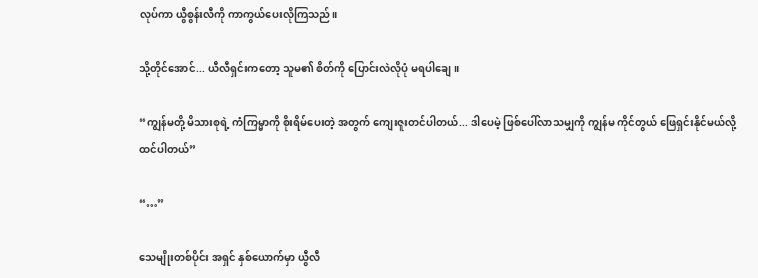လုပ်ကာ ယွီစွန်းလီကို ကာကွယ်ပေးလိုကြသည်။

သို့တိုင်အောင်... ယီလီရှင်းကတော့ သူမ၏ စိတ်ကို ပြောင်းလဲလိုပုံ မရပါချေ။

“ကျွန်မတို့ မိသားစုရဲ့ ကံကြမ္မာကို စိုးရိမ်ပေးတဲ့ အတွက် ကျေးဇူးတင်ပါတယ်... ဒါပေမဲ့ ဖြစ်ပေါ်လာသမျှကို ကျွန်မ ကိုင်တွယ် ဖြေရှင်းနိုင်မယ်လို့ ထင်ပါတယ်”

“…”

သေမျိုးတစ်ပိုင်း အရှင် နှစ်ယောက်မှာ ယွီလီ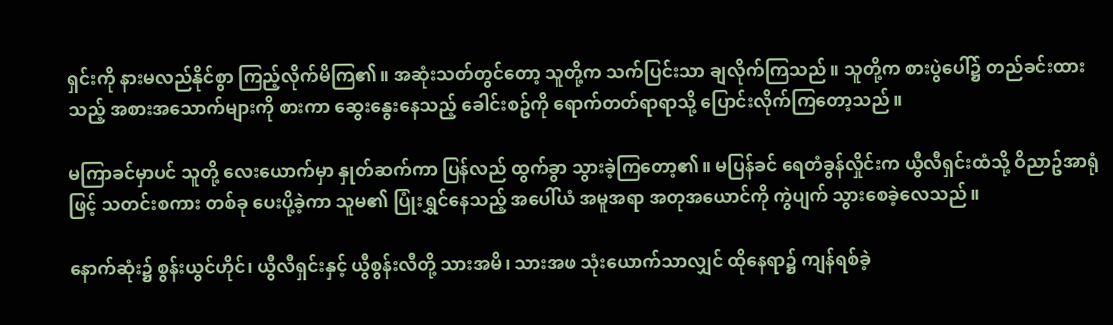ရှင်းကို နားမလည်နိုင်စွာ ကြည့်လိုက်မိကြ၏။ အဆုံးသတ်တွင်တော့ သူတို့က သက်ပြင်းသာ ချလိုက်ကြသည်။ သူတို့က စားပွဲပေါ်၌ တည်ခင်းထားသည့် အစားအသောက်များကို စားကာ ဆွေးနွေးနေသည့် ခေါင်းစဥ်ကို ရောက်တတ်ရာရာသို့ ပြောင်းလိုက်ကြတော့သည်။

မကြာခင်မှာပင် သူတို့ လေး‌ယောက်မှာ နှုတ်ဆက်ကာ ပြန်လည် ထွက်ခွာ သွားခဲ့ကြတော့၏။ မပြန်ခင် ရေတံခွန်လှိုင်းက ယွီလီရှင်းထံသို့ ဝိညာဥ်အာရုံဖြင့် သတင်းစကား တစ်ခု ပေးပို့ခဲ့ကာ သူမ၏ ပြုံးရွှင်နေသည့် အပေါ်ယံ အမူအရာ အတုအယောင်ကို ကွဲပျက် သွားစေခဲ့လေသည်။

နောက်ဆုံး၌ စွန်းယွင်ဟိုင်၊ ယွီလီရှင်းနှင့် ယွီစွန်းလီတို့ သားအမိ၊ သားအဖ သုံးယောက်သာလျှင် ထိုနေရာ၌ ကျန်ရစ်ခဲ့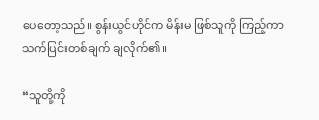ပေတော့သည်။ စွန်းယွင်ဟိုင်က မိန်းမ ဖြစ်သူကို ကြည့်ကာ သက်ပြင်းတစ်ချက် ချလိုက်၏။

“သူတို့ကို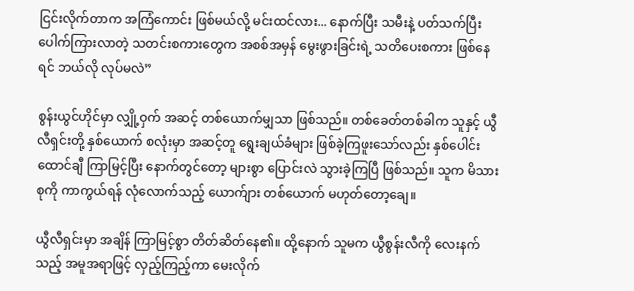ငြင်းလိုက်တာက အကြံကောင်း ဖြစ်မယ်လို့ မင်းထင်လား... နောက်ပြီး သမီးနဲ့ ပတ်သက်ပြီး ပေါက်ကြားလာတဲ့ သတင်းစကားတွေက အစစ်အမှန် မွေးဖွားခြင်းရဲ့ သတိပေးစကား ဖြစ်နေရင် ဘယ်လို လုပ်မလဲ”

စွန်းယွင်ဟိုင်မှာ လျှို့ဝှက် အဆင့် တစ်ယောက်မျှသာ ဖြစ်သည်။ တစ်ခေတ်တစ်ခါက သူနှင့် ယွီလီရှင်းတို့ နှစ်ယောက် စလုံးမှာ အဆင့်တူ ရွေးချယ်ခံများ ဖြစ်ခဲ့ကြဖူးသော်လည်း နှစ်ပေါင်းထောင်ချီ ကြာမြင့်ပြီး နောက်တွင်တော့ များစွာ ပြောင်းလဲ သွားခဲ့ကြပြီ ဖြစ်သည်။ သူက မိသားစုကို ကာကွယ်ရန် လုံလောက်သည့် ယောက်ျား တစ်ယောက် မဟုတ်တော့ချေ။

ယွီလီရှင်းမှာ အချိန် ကြာမြင့်စွာ တိတ်ဆိတ်နေ၏။ ထို့နောက် သူမက ယွီစွန်းလီကို လေးနက်သည့် အမူအရာဖြင့် လှည့်ကြည့်ကာ မေးလိုက်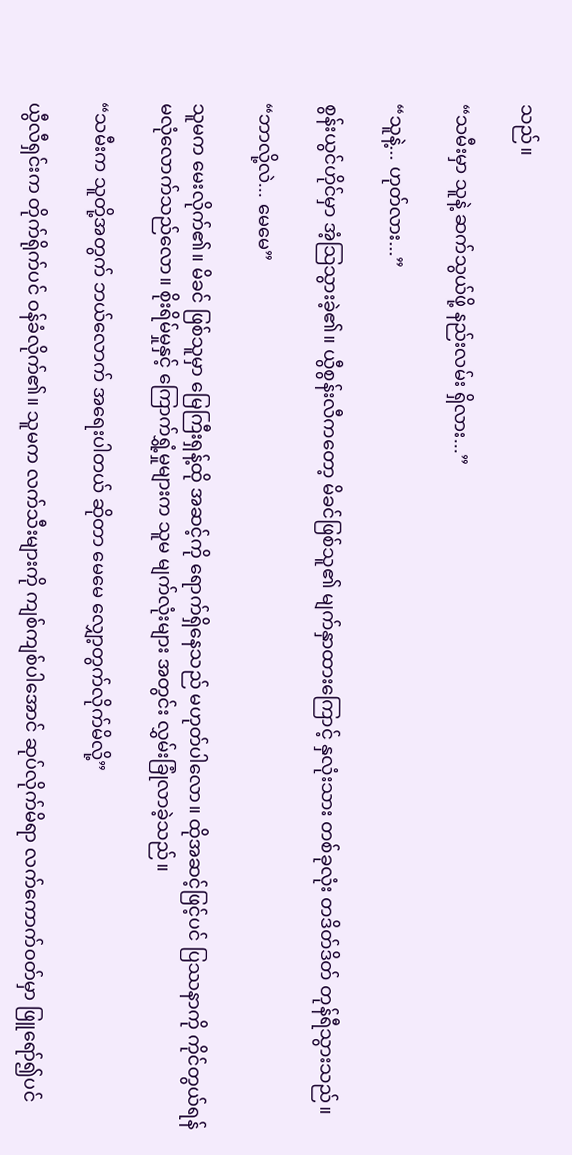သည်။

“သမီးမှာ သူနဲ့ ဆက်သွယ်ဖို့ နည်းလမ်း ရှိလား...”

“သူနဲ့... ဟုတ်လား...”

စွန်းယွင်ဟိုင်မှာ အံ့သြသွားခဲ့၏။ ယွီစွန်းလီကတော့ မိခင်ဖြစ်သူ၏ မျက်နှာထားကြောင့် နှလုံးသား တစ်ခုလုံး တဒိတ်ဒိတ် တုန်ရီသွားသည်။

“ဘာလို့လဲ... မေမေ”

သူမက မေးလိုက်၏။ မိခင် ဖြစ်သူမှာ မြေကြီးရှန့်ထို အဆင့်ကို ရောက်ရှိနေသည် မဟုတ်ပါလော။ ထိုအဆင့်ဖြင့်ပင် ပြဿနာကို ကိုင်တွယ်ရန် မလုံလောက်သည်လော။ စိုးရိမ်မှုနှင့် ကြောက်ရွှံ့မှုများက သူမ မျက်လုံးများ အတွင်း လွှမ်းခြုံလာခဲ့သည်။

“သမီးက သူတို့အတွက် ဘယ်လောက် အရေးပါတယ် ဆိုတာ မေမေ လျှော့တွက်လိုက်မိလို့”

ယွီလီရှင်းက တိုက်ရိုက်ပင် ဝန်ခံလိုက်၏။ သူမက လက်သီးများကို ကျစ်ကျစ်ပါအောင် ဆုပ်လိုက်မိရာ လက်ကောက်ဝတ်မှာ ဖြူရော်၍ပင်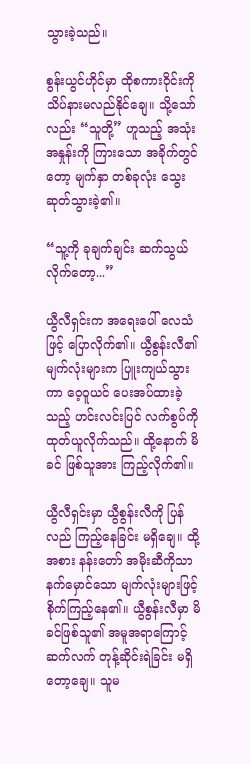သွားခဲ့သည်။

စွန်းယွင်ဟိုင်မှာ ထိုစကားဝိုင်းကို သိပ်နားမလည်နိုင်ချေ။ သို့သော်လည်း “သူတို့” ဟူသည့် အသုံးအနှုန်းကို ကြားသော အခိုက်တွင်တော့ မျက်နှာ တစ်ခုလုံး သွေးဆုတ်သွားခဲ့၏။

“သူ့ကို ခုချက်ချင်း ဆက်သွယ်လိုက်တော့...”

ယွီလီရှင်းက အရေးပေါ် လေသံဖြင့် ပြောလိုက်၏။ ယွီစွန်းလီ၏ မျက်လုံးများက ပြူးကျယ်သွားကာ ဝေ့ဝူယင် ပေးအပ်ထားခဲ့သည့် ဟင်းလင်းပြင် လက်စွပ်ကို ထုတ်ယူလိုက်သည်။ ထို့နောက် မိခင် ဖြစ်သူအား ကြည့်လိုက်၏။

ယွီလီရှင်းမှာ ယွီစွန်းလီကို ပြန်လည် ကြည့်နေခြင်း မရှိချေ။ ထို့အစား နန်းတော် အမိုးဆီကိုသာ နက်မှောင်သော မျက်လုံးများဖြင့် စိုက်ကြည့်နေ၏။ ယွီစွန်းလီမှာ မိခင်ဖြစ်သူ၏ အမူအရာကြောင့် ဆက်လက် တုန့်ဆိုင်းရဲခြင်း မရှိတော့ချေ။ သူမ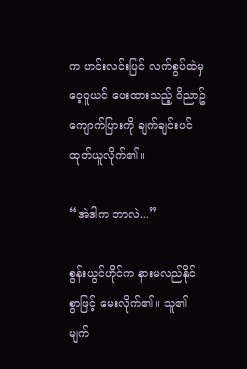က ဟင်းလင်းပြင် လက်စွပ်ထဲမှ ဝေ့ဝူယင် ပေးထားသည့် ဝိညာဥ်ကျောက်ပြားကို ချက်ချင်းပင် ထုတ်ယူလိုက်၏။

“အဲဒါက ဘာလဲ...”

စွန်းယွင်ဟိုင်က နားမလည်နိုင်စွာဖြင့် မေးလိုက်၏။ သူ၏ မျက်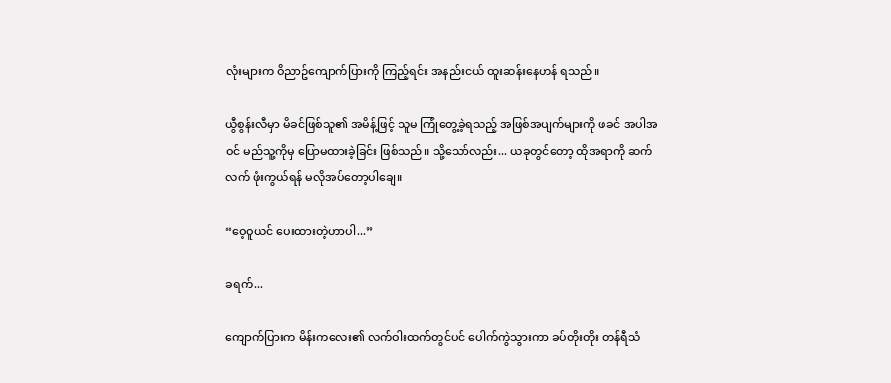လုံးများက ဝိညာဥ်ကျောက်ပြားကို ကြည့်ရင်း အနည်းငယ် ထူးဆန်းနေဟန် ရသည်။

ယွီစွန်းလီမှာ မိခင်ဖြစ်သူ၏ အမိန့်ဖြင့် သူမ ကြုံတွေ့ခဲ့ရသည့် အဖြစ်အပျက်များကို ဖခင် အပါအဝင် မည်သူ့ကိုမှ ပြောမထားခဲ့ခြင်း ဖြစ်သည်။ သို့သော်လည်း... ယခုတွင်တော့ ထိုအရာကို ဆက်လက် ဖုံးကွယ်ရန် မလိုအပ်တော့ပါချေ။

“ဝေ့ဝူယင် ပေးထားတဲ့ဟာပါ...”

ခရက်...

ကျောက်ပြားက မိန်းကလေး၏ လက်ဝါးထက်တွင်ပင် ပေါက်ကွဲသွားကာ ခပ်တိုးတိုး တန်ရီသံ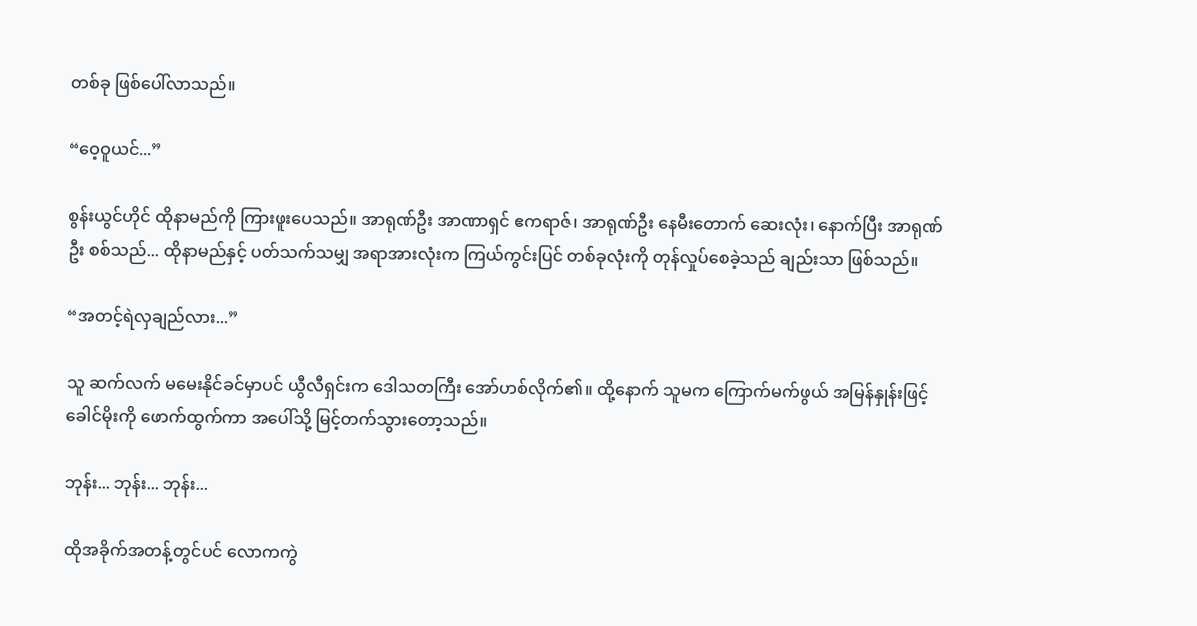တစ်ခု ဖြစ်ပေါ်လာသည်။

“ဝေ့ဝူယင်...”

စွန်းယွင်ဟိုင် ထိုနာမည်ကို ကြားဖူးပေသည်။ အာရုဏ်ဦး အာဏာရှင် ဧကရာဇ်၊ အာရုဏ်ဦး နေမီးတောက် ဆေးလုံး၊ နောက်ပြီး အာရုဏ်ဦး စစ်သည်... ထိုနာမည်နှင့် ပတ်သက်သမျှ အရာအားလုံးက ကြယ်ကွင်းပြင် တစ်ခုလုံးကို တုန်လှုပ်စေခဲ့သည် ချည်းသာ ဖြစ်သည်။

“အတင့်ရဲလှချည်လား...”

သူ ဆက်လက် မမေးနိုင်ခင်မှာပင် ယွီလီရှင်းက ဒေါသတကြီး အော်ဟစ်လိုက်၏။ ထို့နောက် သူမက ကြောက်မက်ဖွယ် အမြန်နှုန်းဖြင့် ခေါင်မိုးကို ဖောက်ထွက်ကာ အပေါ်သို့ မြင့်တက်သွားတော့သည်။

ဘုန်း... ဘုန်း... ဘုန်း...

ထိုအခိုက်အတန့်တွင်ပင် လောကကွဲ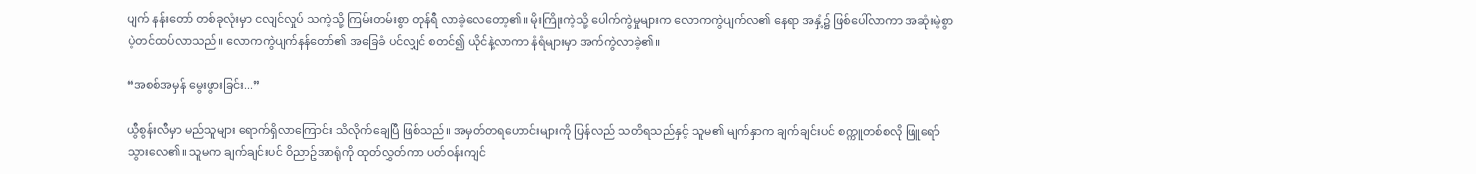ပျက် နန်းတော် တစ်ခုလုံးမှာ ငလျင်လှုပ် သကဲ့သို့ ကြမ်းတမ်းစွာ တုန်ရီ လာခဲ့လေတော့၏။ မိုးကြိုးကဲ့သို့ ပေါက်ကွဲမှုများက လောကကွဲပျက်လ၏ နေရာ အနှံ့၌ ဖြစ်ပေါ်လာကာ အဆုံးမဲ့စွာ ပဲ့တင်ထပ်လာသည်။ လောကကွဲပျက်နန်တော်၏ အခြေခံ ပင်လျှင် စတင်၍ ယိုင်နဲ့လာကာ နံရံများမှာ အက်ကွဲလာခဲ့၏။

“အစစ်အမှန် မွေးဖွားခြင်း...”

ယွီစွန်းလီမှာ မည်သူများ ရောက်ရှိလာကြောင်း သိလိုက်ချေပြီ ဖြစ်သည်။ အမှတ်တရဟောင်းများကို ပြန်လည် သတိရသည်နှင့် သူမ၏ မျက်နှာက ချက်ချင်းပင် စက္ကူတစ်စလို ဖြူရော်သွားလေ၏။ သူမက ချက်ချင်းပင် ဝိညာဥ်အာရုံကို ထုတ်လွှတ်ကာ ပတ်ဝန်းကျင်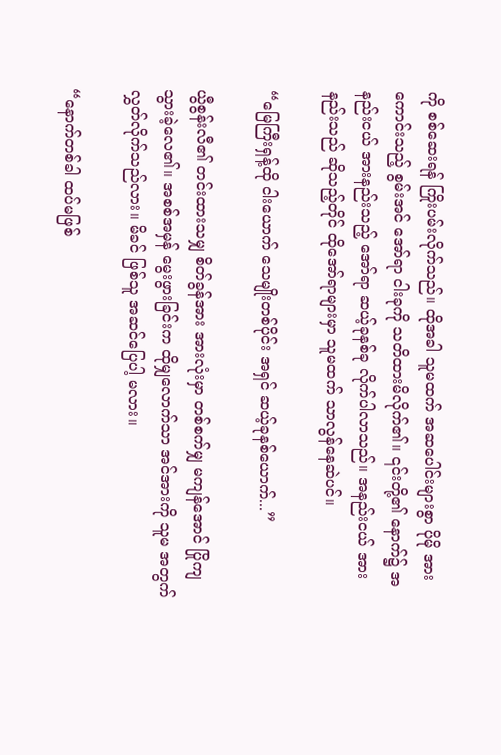ကို စစ်ဆေးရန် ကြိုးပမ်းလိုက်သည်။ ထိုအခါ သူမထက် အဆပေါင်းများစွာ ပိုမို အားကောင်းသည့် စွမ်းအင် အော်ရာ ငါးခုကို သတိထားမိလိုက်၏။ ၎င်းတို့၏ နောက်၌ အနည်းငယ် အားနည်းသည့် အော်ရာ ဆယ့်ခုနစ်ခု လိုက်ပါလာသည်။ အနည်းငယ် အားနည်းသည် ဆိုသည့်တိုင် ထိုအော်ရာများမှာ သူမထက် သာလွန်နေဆဲပင်။

“မြေကြီးရှန့်ထို ငါးယောက် သေမျိုးတစ်ပိုင်း အရှင် ဆယ့်ခုနစ်ယောက်...”

ယွီစွန်းလီ၏ တင်းထားသမျှ စိတ်ခွန်အား အားလုံးမှာ တစ်စက်မျှ မကျန်အောင် ပြိုကျ သွားခဲ့လေ၏။ အစစ်အမှန် မွေးဖွားခြင်းက ထိုမျှလောက်သာ အင်အားကို သူမ အတွက် လွှတ်လိုက်သည်လား။ မိခင် ဖြစ်သူ အဆင်ပြေပါ့ မလား။

“နောက်တစ်ခါ ထပ်မဖြစ်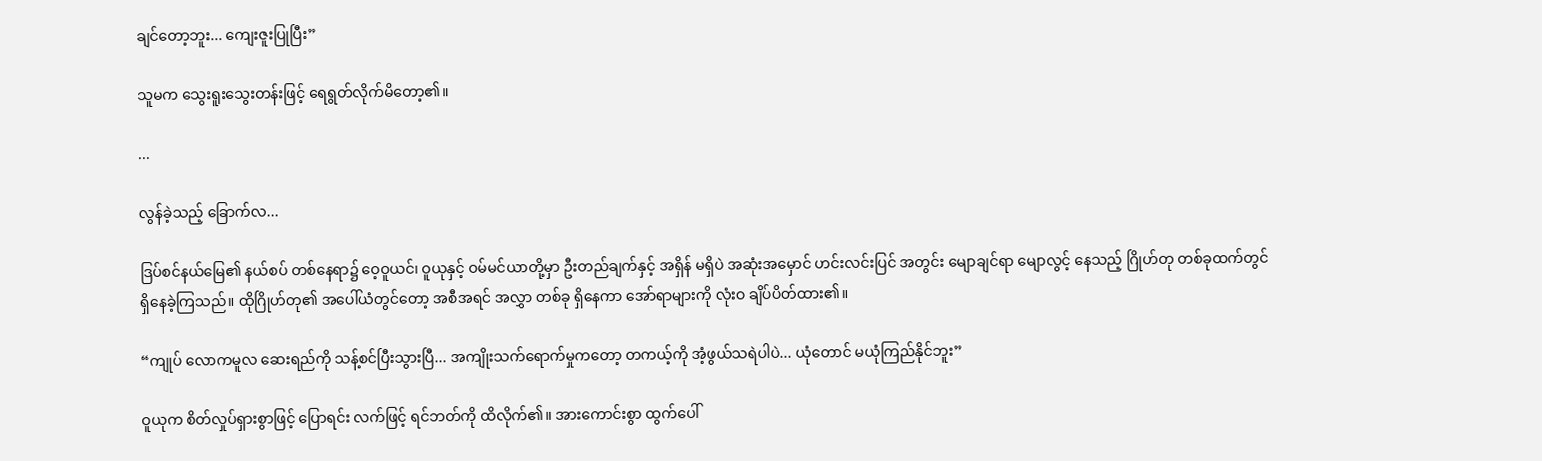ချင်တော့ဘူး... ကျေးဇူးပြုပြီး”

သူမက သွေးရူးသွေးတန်းဖြင့် ရေရွတ်လိုက်မိတော့၏။

...

လွန်ခဲ့သည့် ခြောက်လ...

ဒြပ်စင်နယ်မြေ၏ နယ်စပ် တစ်နေရာ၌ ဝေ့ဝူယင်၊ ဝူယုနှင့် ဝမ်မင်ယာတို့မှာ ဦးတည်ချက်နှင့် အရှိန် မရှိပဲ အဆုံးအမှောင် ဟင်းလင်းပြင် အတွင်း မျောချင်ရာ မျောလွင့် နေသည့် ဂြိုဟ်တု တစ်ခုထက်တွင် ရှိနေခဲ့ကြသည်။ ထိုဂြိုဟ်တု၏ အပေါ်ယံတွင်တော့ အစီအရင် အလွှာ တစ်ခု ရှိနေကာ အော်ရာများကို လုံးဝ ချိပ်ပိတ်ထား၏။

“ကျုပ် လောကမူလ ဆေးရည်ကို သန့်စင်ပြီးသွားပြီ... အကျိုးသက်ရောက်မှုကတော့ တကယ့်ကို အံ့ဖွယ်သရဲပါပဲ... ယုံတောင် မယုံကြည်နိုင်ဘူး”

ဝူယုက စိတ်လှုပ်ရှားစွာဖြင့် ပြောရင်း လက်ဖြင့် ရင်ဘတ်ကို ထိလိုက်၏။ အားကောင်းစွာ ထွက်ပေါ်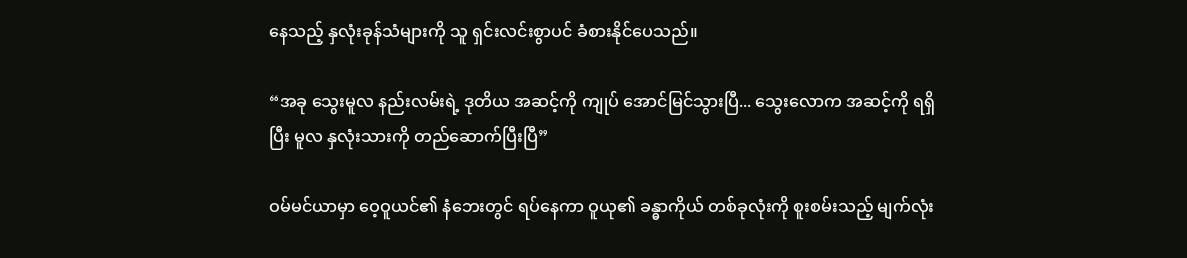နေသည့် နှလုံးခုန်သံများကို သူ ရှင်းလင်းစွာပင် ခံစားနိုင်ပေသည်။

“အခု သွေးမူလ နည်းလမ်းရဲ့ ဒုတိယ အဆင့်ကို ကျုပ် အောင်မြင်သွားပြီ... သွေးလောက အဆင့်ကို ရရှိပြီး မူလ နှလုံးသားကို တည်ဆောက်ပြီးပြီ”

ဝမ်မင်ယာမှာ ဝေ့ဝူယင်၏ နံဘေးတွင် ရပ်နေကာ ဝူယု၏ ခန္ဓာကိုယ် တစ်ခုလုံးကို စူးစမ်းသည့် မျက်လုံး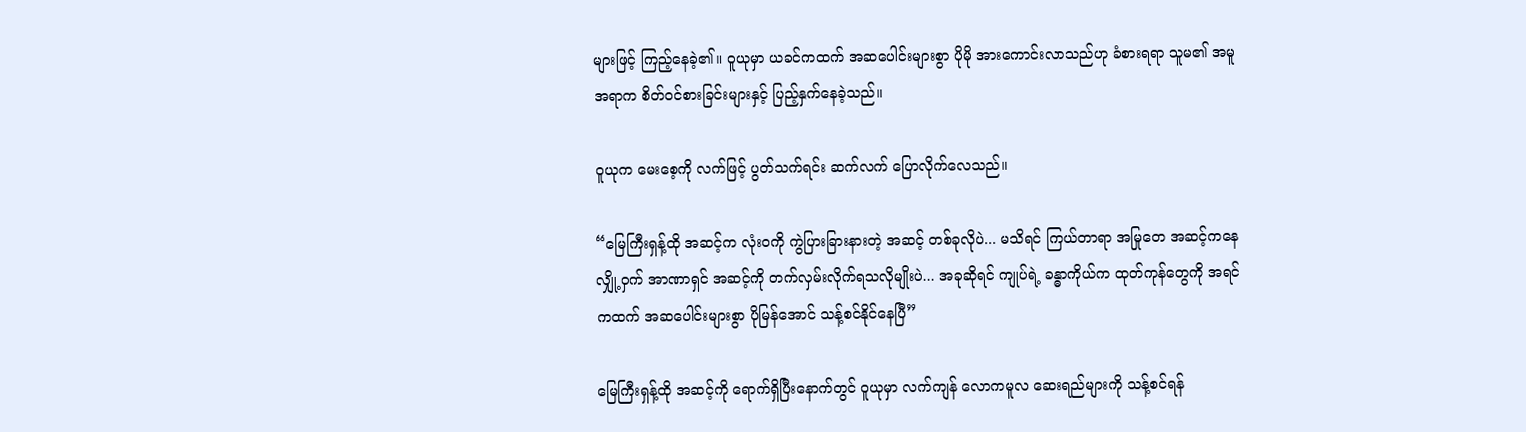များဖြင့် ကြည့်နေခဲ့၏။ ဝူယုမှာ ယခင်ကထက် အဆပေါင်းများစွာ ပိုမို အားကောင်းလာသည်ဟု ခံစားရရာ သူမ၏ အမူအရာက စိတ်ဝင်စားခြင်းများနှင့် ပြည့်နှက်နေခဲ့သည်။

ဝူယုက မေးစေ့ကို လက်ဖြင့် ပွတ်သက်ရင်း ဆက်လက် ပြောလိုက်လေသည်။

“မြေကြီးရှန့်ထို အဆင့်က လုံးဝကို ကွဲပြားခြားနားတဲ့ အဆင့် တစ်ခုလိုပဲ... မသိရင် ကြယ်တာရာ အမြုတေ အဆင့်ကနေ လျှို့ဝှက် အာဏာရှင် အဆင့်ကို တက်လှမ်းလိုက်ရသလိုမျိုးပဲ... အခုဆိုရင် ကျုပ်ရဲ့ ခန္ဓာကိုယ်က ထုတ်ကုန်တွေကို အရင်ကထက် အဆပေါင်းများစွာ ပိုမြန်အောင် သန့်စင်နိုင်နေပြီ”

မြေကြီးရှန့်ထို အဆင့်ကို ရောက်ရှိပြီးနောက်တွင် ဝူယုမှာ လက်ကျန် လောကမူလ ဆေးရည်များကို သန့်စင်ရန်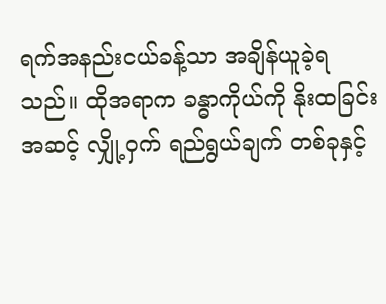ရက်အနည်းငယ်ခန့်သာ အချိန်ယူခဲ့ရသည်။ ထိုအရာက ခန္ဓာကိုယ်ကို နိုးထခြင်း အဆင့် လျှို့ဝှက် ရည်ရွယ်ချက် တစ်ခုနှင့်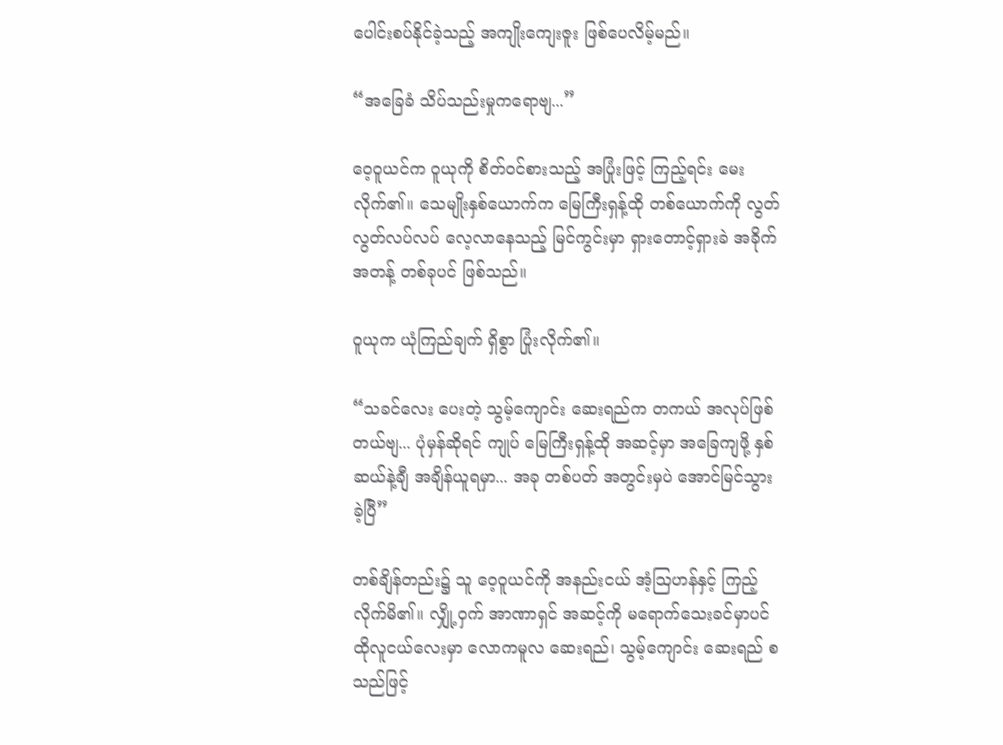ပေါင်းစပ်နိုင်ခဲ့သည့် အကျိုးကျေးဇူး ဖြစ်ပေလိမ့်မည်။

“အခြေခံ သိပ်သည်းမှုကရောဗျ...”

ဝေ့ဝူယင်က ဝူယုကို စိတ်ဝင်စားသည့် အပြုံးဖြင့် ကြည့်ရင်း မေးလိုက်၏။ သေမျိုးနှစ်ယောက်က မြေကြီးရှန့်ထို တစ်ယောက်ကို လွတ်လွတ်လပ်လပ် လေ့လာနေသည့် မြင်ကွင်းမှာ ရှား‌တောင့်ရှားခဲ အခိုက်အတန့် တစ်ခုပင် ဖြစ်သည်။

ဝူယုက ယုံကြည်ချက် ရှိစွာ ပြုံးလိုက်၏။

“သခင်လေး ပေးတဲ့ သွမ့်ကျောင်း ဆေးရည်က တကယ် အလုပ်ဖြစ်တယ်ဗျ... ပုံမှန်ဆိုရင် ကျုပ် မြေကြီးရှန့်ထို အဆင့်မှာ အခြေကျဖို့ နှစ် ဆယ်နဲ့ချီ အချိန်ယူရမှာ... အခု တစ်ပတ် အတွင်းမှပဲ အောင်မြင်သွားခဲ့ပြီ”

တစ်ချိန်တည်း၌ သူ ဝေ့ဝူယင်ကို အနည်းငယ် အံ့သြဟန်နှင့် ကြည့်လိုက်မိ၏။ လျှို့ဝှက် အာဏာရှင် အဆင့်ကို မရောက်သေးခင်မှာပင် ထိုလူငယ်လေးမှာ လောကမူလ ဆေးရည်၊ သွမ့်ကျောင်း ဆေးရည် စသည်ဖြင့်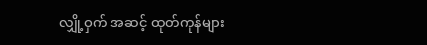လျှို့ဝှက် အဆင့် ထုတ်ကုန်များ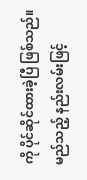ကို ပိုင်ဆိုင်ထားခဲ့ပြီ ဖြစ်သည်။ မည်သည့် နည်းလမ်းဖြင့်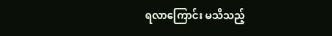ရလာကြောင်း မသိသည့်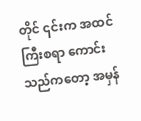တိုင် ၎င်းက အထင်ကြီးစရာ ကောင်းသည်ကတော့ အမှန်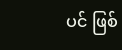ပင် ဖြစ်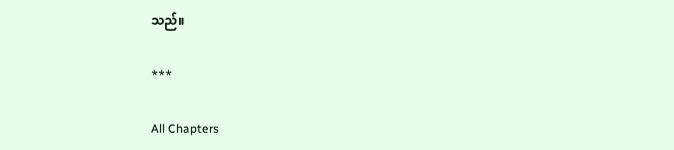သည်။

***

All Chapters